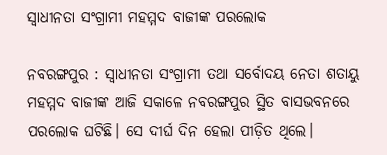ସ୍ବାଧୀନତା ସଂଗ୍ରାମୀ ମହମ୍ମଦ ବାଜୀଙ୍କ ପରଲୋକ

ନବରଙ୍ଗପୁର : ସ୍ବାଧୀନତା ସଂଗ୍ରାମୀ ତଥା ସର୍ବୋଦୟ ନେତା ଶତାୟୁ ମହମ୍ମଦ ବାଜୀଙ୍କ ଆଜି ସକାଳେ ନବରଙ୍ଗପୁର ସ୍ଥିତ ବାସଭବନରେ ପରଲୋକ ଘଟିଛି। ସେ ଦୀର୍ଘ ଦିନ ହେଲା ପୀଡ଼ିତ ଥିଲେ।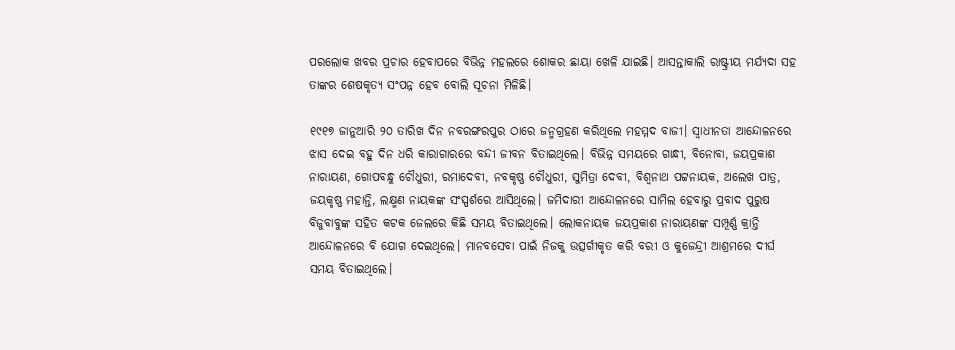ପରଲୋକ ଖବର ପ୍ରଚାର ହେବାପରେ ବିଭିନ୍ନ ମହଲରେ ଶୋକର ଛାୟା ଖେଳି ଯାଇଛି। ଆସନ୍ତାକାଲି ରାଷ୍ଟ୍ରୀୟ ମର୍ଯ୍ୟଦା ସହ ତାଙ୍କର ଶେଷକୃତ୍ୟ ସଂପନ୍ନ ହେବ ବୋଲି ସୂଚନା ମିଳିଛି।

୧୯୧୭ ଜାନୁଆରି ୨୦ ତାରିଖ ଦିନ ନବରଙ୍ଗରପୁର ଠାରେ ଜନ୍ମଗ୍ରହଣ କରିଥିଲେ ମହମ୍ମଦ ବାଜୀ। ସ୍ବାଧୀନତା ଆନ୍ଦୋଳନରେ ଝାସ ଦେଇ ବହୁ ଦିନ ଧରି କାରାଗାରରେ ବନ୍ଦୀ ଜୀବନ ବିତାଇଥିଲେ। ବିଭିନ୍ନ ସମୟରେ ଗାନ୍ଧୀ, ବିନୋବା, ଜୟପ୍ରକାଶ ନାରାୟଣ, ଗୋପବନ୍ଧୁ ଚୌଧୁରୀ, ରମାଦେବୀ, ନବକୃଷ୍ଣ ଚୌଧୁରୀ, ସୁମିତ୍ରା ଦେବୀ, ବିଶ୍ବନାଥ ପଟ୍ଟନାୟକ, ଅଲେଖ ପାତ୍ର, ଜୟକୃଷ୍ଣ ମହାନ୍ତି, ଲକ୍ଷ୍ମଣ ନାୟକଙ୍କ ସଂସ୍ପର୍ଶରେ ଆସିଥିଲେ। ଜମିଦାରୀ ଆନ୍ଦୋଳନରେ ସାମିଲ ହେବାରୁ ପ୍ରବାଦ ପୁରୁଷ ବିଜୁବାବୁଙ୍କ ସହିତ କଟକ ଜେଲରେ କିଛି ସମୟ ବିତାଇଥିଲେ। ଲୋକନାୟକ ଜୟପ୍ରକାଶ ନାରାୟଣଙ୍କ ସମ୍ପୂର୍ଣ୍ଣ କ୍ରାନ୍ତି ଆନ୍ଦୋଳନରେ ବି ଯୋଗ ଦେଇଥିଲେ। ମାନବସେବା ପାଇଁ ନିଜକୁ ଉତ୍ସର୍ଗୀକୃତ କରି ବରୀ ଓ କୁଜେନ୍ଦ୍ରୀ ଆଶ୍ରମରେ ଦୀର୍ଘ ସମୟ ବିତାଇଥିଲେ।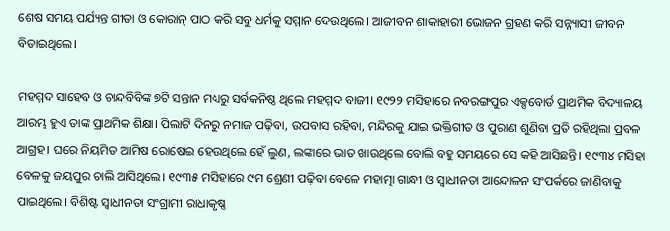ଶେଷ ସମୟ ପର୍ଯ୍ୟନ୍ତ ଗୀତା ଓ କୋରାନ୍ ପାଠ କରି ସବୁ ଧର୍ମକୁ ସମ୍ମାନ ଦେଉଥିଲେ। ଆଜୀବନ ଶାକାହାରୀ ଭୋଜନ ଗ୍ରହଣ କରି ସନ୍ନ୍ୟାସୀ ଜୀବନ ବିତାଇଥିଲେ।

ମହମ୍ମଦ ସାହେବ ଓ ଚାନ୍ଦବିବିଙ୍କ ୭ଟି ସନ୍ତାନ ମଧ୍ୟରୁ ସର୍ବକନିଷ୍ଠ ଥିଲେ ମହମ୍ମଦ ବାଜୀ। ୧୯୨୨ ମସିହାରେ ନବରଙ୍ଗପୁର ଏକ୍ସବୋର୍ଡ ପ୍ରାଥମିକ ବିଦ୍ୟାଳୟ ଆରମ୍ଭ ହୁଏ ତାଙ୍କ ପ୍ରାଥମିକ ଶିକ୍ଷା। ପିଲାଟି ଦିନରୁ ନମାଜ ପଢ଼ିବା, ଉପବାସ ରହିବା, ମନ୍ଦିରକୁ ଯାଇ ଭକ୍ତିଗୀତ ଓ ପୁରାଣ ଶୁଣିବା ପ୍ରତି ରହିଥିଲା ପ୍ରବଳ ଆଗ୍ରହ। ଘରେ ନିୟମିତ ଆମିଷ ରୋଷେଇ ହେଉଥିଲେ ହେଁ ଲୁଣ, ଲଙ୍କାରେ ଭାତ ଖାଉଥିଲେ ବୋଲି ବହୁ ସମୟରେ ସେ କହି ଆସିଛନ୍ତି। ୧୯୩୪ ମସିହା ବେଳକୁ ଜୟପୁର ଚାଲି ଆସିଥିଲେ। ୧୯୩୫ ମସିହାରେ ୯ମ ଶ୍ରେଣୀ ପଢ଼ିବା ବେଳେ ମହାତ୍ମା ଗାନ୍ଧୀ ଓ ସ୍ବାଧୀନତା ଆନ୍ଦୋଳନ ସଂପର୍କରେ ଜାଣିବାକୁ ପାଇଥିଲେ। ବିଶିଷ୍ଟ ସ୍ବାଧୀନତା ସଂଗ୍ରାମୀ ରାଧାକୃଷ୍ଣ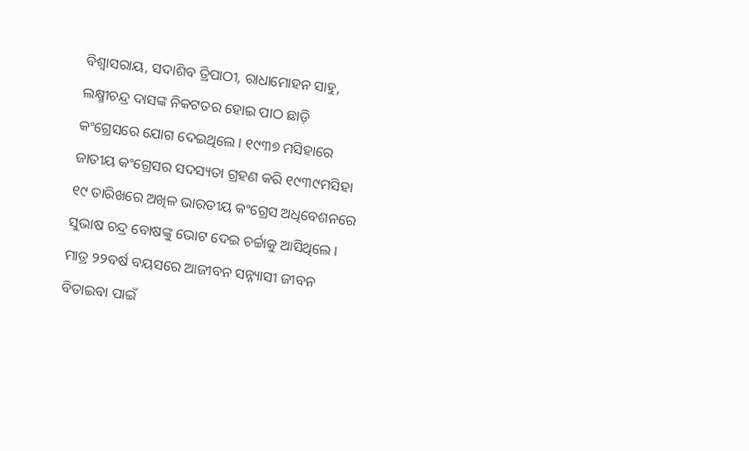ବିଶ୍ବାସରାୟ, ସଦାଶିବ ତ୍ରିପାଠୀ, ରାଧାମୋହନ ସାହୁ, ଲକ୍ଷ୍ମୀଚନ୍ଦ୍ର ଦାସଙ୍କ ନିକଟତର ହୋଇ ପାଠ ଛାଡ଼ି କଂଗ୍ରେସରେ ଯୋଗ ଦେଇଥିଲେ। ୧୯୩୭ ମସିହାରେ ଜାତୀୟ କଂଗ୍ରେସର ସଦସ୍ୟତା ଗ୍ରହଣ କରି ୧୯୩୯ମସିହା ୧୯ ତାରିଖରେ ଅଖିଳ ଭାରତୀୟ କଂଗ୍ରେସ ଅଧିବେଶନରେ ସୁଭାଷ ଚନ୍ଦ୍ର ବୋଷଙ୍କୁ ଭୋଟ ଦେଇ ଚର୍ଚ୍ଚାକୁ ଆସିଥିଲେ। ମାତ୍ର ୨୨ବର୍ଷ ବୟସରେ ଆଜୀବନ ସନ୍ନ୍ୟାସୀ ଜୀବନ ବିତାଇବା ପାଇଁ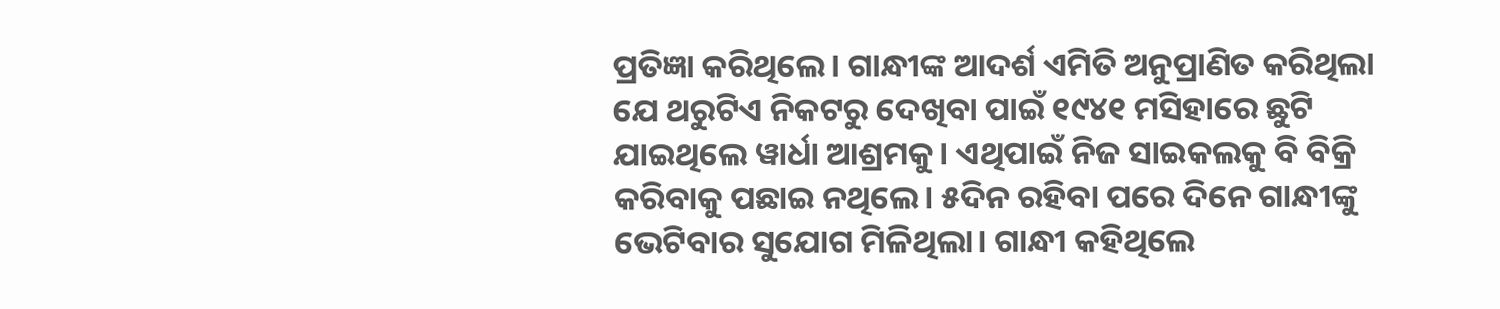ପ୍ରତିଜ୍ଞା କରିଥିଲେ। ଗାନ୍ଧୀଙ୍କ ଆଦର୍ଶ ଏମିତି ଅନୁପ୍ରାଣିତ କରିଥିଲା ଯେ ଥରୁଟିଏ ନିକଟରୁ ଦେଖିବା ପାଇଁ ୧୯୪୧ ମସିହାରେ ଛୁଟି ଯାଇଥିଲେ ୱାର୍ଧା ଆଶ୍ରମକୁ। ଏଥିପାଇଁ ନିଜ ସାଇକଲକୁ ବି ବିକ୍ରି କରିବାକୁ ପଛାଇ ନଥିଲେ। ୫ଦିନ ରହିବା ପରେ ଦିନେ ଗାନ୍ଧୀଙ୍କୁ ଭେଟିବାର ସୁଯୋଗ ମିଳିଥିଲା। ଗାନ୍ଧୀ କହିଥିଲେ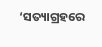‘ସତ୍ୟାଗ୍ରହରେ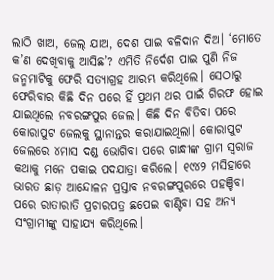ଲାଠି ଖାଅ, ଜେଲ୍ ଯାଅ, ଦେଶ ପାଇ ବଳିଦାନ ଦିଅ। ‘ମୋତେ କ’ଣ ଦେଖିବାକୁ ଆସିଛ’? ଏମିତି ନିର୍ଦେଶ ପାଇ ପୁଣି ନିଜ ଜନ୍ମମାଟିକୁ ଫେରି ସତ୍ୟା‌ଗ୍ରହ ଆରମ୍ଭ କରିଥିଲେ। ସେଠାରୁ ଫେରିବାର କିଛି ଦିନ ପରେ ହିଁ ପ୍ରଥମ ଥର ପାଇଁ ଗିରଫ ହୋଇ ଯାଇଥିଲେ ନବରଙ୍ଗପୁର ଜେଲ। କିଛି ଦିନ ବିତିବା ପରେ କୋରାପୁଟ ଜେଲକୁ ସ୍ଥାନାନ୍ତର କରାଯାଇଥିଲା। କୋରାପୁଟ ଜେଲରେ ୪ମାସ ଦଣ୍ଡ ଭୋଗିବା ପରେ ଗାନ୍ଧୀଙ୍କ ଗ୍ରାମ ସ୍ବରାଜ କଥାକୁ ମନେ ପକାଇ ପଦଯାତ୍ରା କରିଲେ। ୧୯୪୨ ମସିହାରେ ଭାରତ ଛାଡ଼ ଆନ୍ଦୋଳନ ପ୍ରସ୍ତାବ ନବରଙ୍ଗପୁରରେ ପହଞ୍ଚିବା ପରେ ରାତାରାତି ପ୍ରଚାରପତ୍ର ଛପେଇ ବାଣ୍ଟିବା ସହ ଅନ୍ୟ ସଂଗ୍ରାମୀଙ୍କୁ ସାହାଯ୍ୟ କରିଥିଲେ।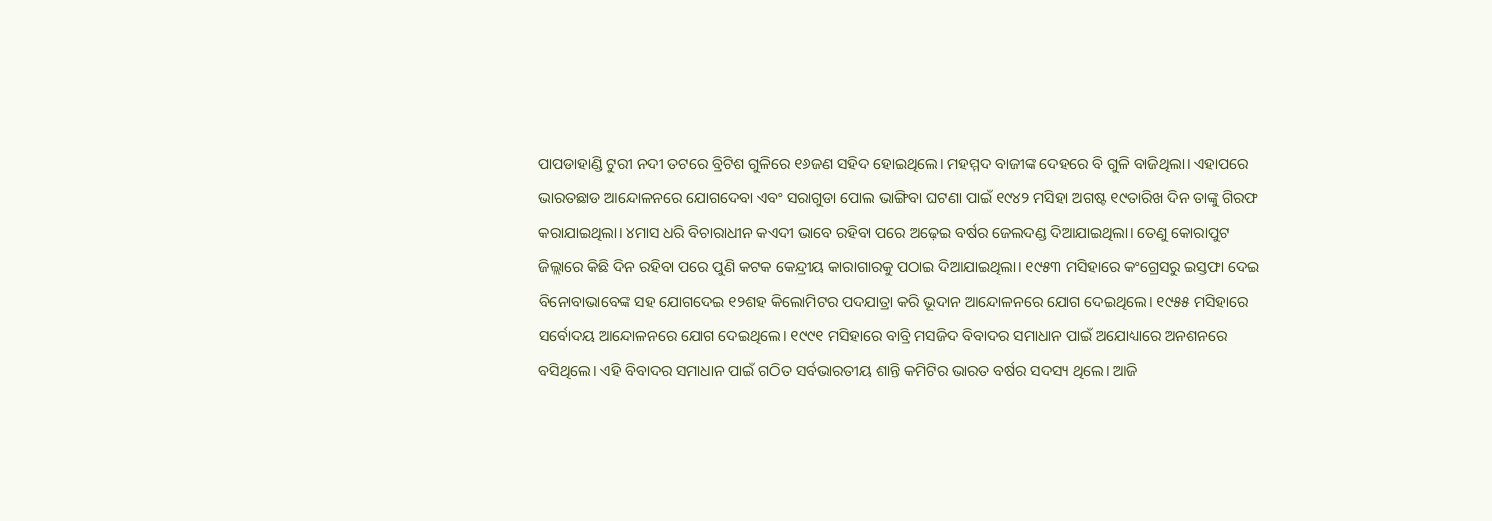ପାପଡାହାଣ୍ଡି ଟୁରୀ ନଦୀ ତଟରେ ବ୍ରିଟିଶ ଗୁଳିରେ ୧୬ଜଣ ସହିଦ ହୋଇଥିଲେ। ମହମ୍ମଦ ବାଜୀଙ୍କ ଦେହରେ ବି ଗୁଳି ବାଜିଥିଲା। ଏହାପରେ ଭାରତଛାଡ ଆନ୍ଦୋଳନରେ ଯୋଗଦେବା ଏବଂ ସରାଗୁଡା ପୋଲ ଭାଙ୍ଗିବା ଘଟଣା ପାଇଁ ୧୯୪୨ ମସିହା ଅଗଷ୍ଟ ୧୯ତାରିଖ ଦିନ ତାଙ୍କୁ ଗିରଫ କରାଯାଇଥିଲା। ୪ମାସ ଧରି ବିଚାରାଧୀନ କଏଦୀ ଭାବେ ରହିବା ପରେ ଅଢ଼େଇ ବର୍ଷର ଜେଲଦଣ୍ଡ ଦିଆଯାଇଥିଲା। ତେଣୁ କୋରାପୁଟ ଜିଲ୍ଲାରେ କିଛି ଦିନ ରହିବା ପରେ ପୁଣି କଟକ କେନ୍ଦ୍ରୀୟ କାରାଗାରକୁ ପଠାଇ ଦିଆଯାଇଥିଲା। ୧୯୫୩ ମସିହାରେ କଂଗ୍ରେସରୁ ଇସ୍ତଫା ଦେଇ ବିନୋବାଭାବେଙ୍କ ସହ ଯୋଗଦେଇ ୧୨ଶହ କିଲୋମିଟର ପଦଯାତ୍ରା କରି ଭୂଦାନ ଆନ୍ଦୋଳନରେ ଯୋଗ ଦେଇଥିଲେ। ୧୯୫୫ ମସିହାରେ ସର୍ବୋଦୟ ଆନ୍ଦୋଳନରେ ଯୋଗ ଦେଇଥିଲେ। ୧୯୯୧ ମସିହାରେ ବାବ୍ରି ମସଜିଦ ବିବାଦର ସମାଧାନ ପାଇଁ ଅଯୋଧ୍ୟାରେ ଅନଶନରେ ବସିଥିଲେ। ଏହି ବିବାଦର ସମାଧାନ ପାଇଁ ଗଠିତ ସର୍ବଭାରତୀୟ ଶାନ୍ତି କମିଟିର ଭାରତ ବର୍ଷର ସଦସ୍ୟ ଥିଲେ। ଆଜି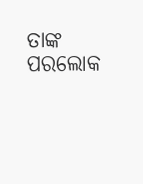ତାଙ୍କ ପରଲୋକ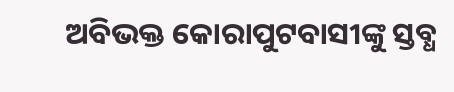ଅବିଭକ୍ତ କୋରାପୁଟବାସୀଙ୍କୁ ସ୍ତବ୍ଧ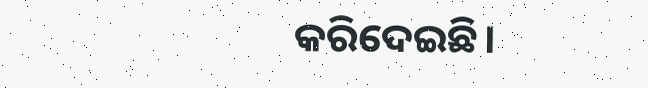କରିଦେଇଛି।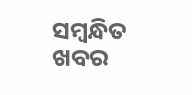ସମ୍ବନ୍ଧିତ ଖବର